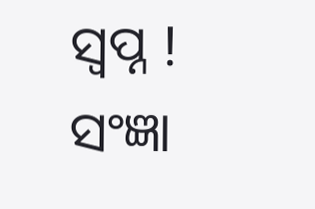ସ୍ୱପ୍ନ !
ସଂଜ୍ଞା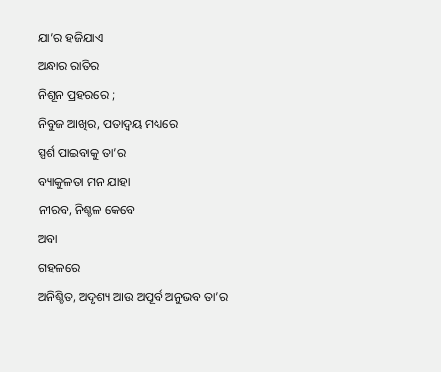ଯା’ର ହଜିଯାଏ
ଅନ୍ଧାର ରାତିର
ନିଶୂନ ପ୍ରହରରେ ;
ନିବୁଜ ଆଖିର, ପତାଦ୍ୱୟ ମଧ୍ୟରେ
ସ୍ପର୍ଶ ପାଇବାକୁ ତା’ର
ବ୍ୟାକୁଳତା ମନ ଯାହା
ନୀରବ, ନିଶ୍ଚଳ କେବେ
ଅବା
ଗହଳରେ
ଅନିଶ୍ଚିତ, ଅଦୃଶ୍ୟ ଆଉ ଅପୂର୍ବ ଅନୁଭବ ତା’ର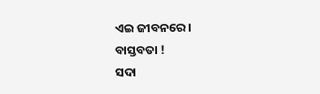ଏଇ ଜୀବନରେ ।
ବାସ୍ତବତା !
ସଦା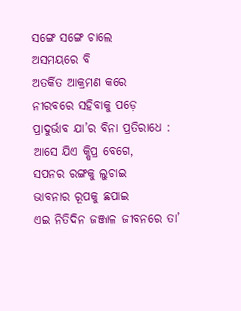ସଙ୍ଗେ ସଙ୍ଗେ ଚାଲେ
ଅସମୟରେ ବି
ଅତର୍କିତ ଆକ୍ରମଣ କରେ
ନୀରବରେ ସହିବାକୁ ପଡ଼େ
ପ୍ରାଦୁର୍ଭାବ ଯା’ର ବିନା ପ୍ରତିରାଧେ :
ଆସେ ଯିଏ କ୍ଷିପ୍ର ବେଗେ,
ସପନର ରଙ୍ଗକୁ ଲୁଚାଇ
ଭାବନାର ରୂପକୁ ଛପାଇ
ଏଇ ନିତିଦିନ ଜଞ୍ଜାଳ ଜୀବନରେ ତା’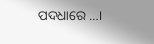ପଦଧାରେ …।